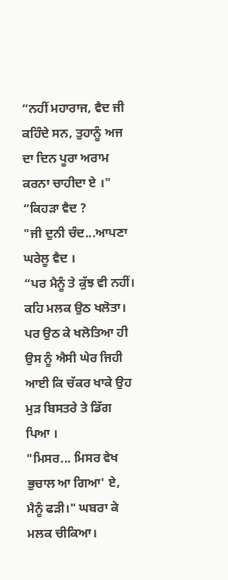“ਨਹੀਂ ਮਹਾਰਾਜ, ਵੈਦ ਜੀ ਕਹਿੰਦੇ ਸਨ, ਤੁਹਾਨੂੰ ਅਜ ਦਾ ਦਿਨ ਪੂਰਾ ਅਰਾਮ ਕਰਨਾ ਚਾਹੀਦਾ ਏ ।"
“ਕਿਹੜਾ ਵੈਦ ?
"ਜੀ ਦੁਨੀ ਚੰਦ...ਆਪਣਾ ਘਰੇਲੂ ਵੈਦ ।
“ਪਰ ਮੈਨੂੰ ਤੇ ਕੁੱਝ ਵੀ ਨਹੀਂ। ਕਹਿ ਮਲਕ ਉਠ ਖਲੋਤਾ। ਪਰ ਉਠ ਕੇ ਖਲੋਤਿਆ ਹੀ ਉਸ ਨੂੰ ਐਸੀ ਘੇਰ ਜਿਹੀ ਆਈ ਕਿ ਚੱਕਰ ਖਾਕੇ ਉਹ ਮੁੜ ਬਿਸਤਰੇ ਤੇ ਡਿੱਗ ਪਿਆ ।
"ਮਿਸਰ... ਮਿਸਰ ਵੇਖ ਭੁਚਾਲ ਆ ਗਿਆ' ਏ, ਮੈਨੂੰ ਫੜੀ।" ਘਬਰਾ ਕੇ ਮਲਕ ਚੀਕਿਆ।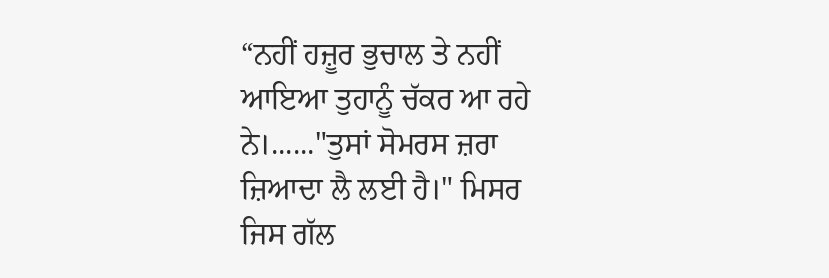“ਨਹੀਂ ਹਜ਼ੂਰ ਭੁਚਾਲ ਤੇ ਨਹੀਂ ਆਇਆ ਤੁਹਾਨੂੰ ਚੱਕਰ ਆ ਰਹੇ ਨੇ।......"ਤੁਸਾਂ ਸੋਮਰਸ ਜ਼ਰਾ ਜ਼ਿਆਦਾ ਲੈ ਲਈ ਹੈ।" ਮਿਸਰ ਜਿਸ ਗੱਲ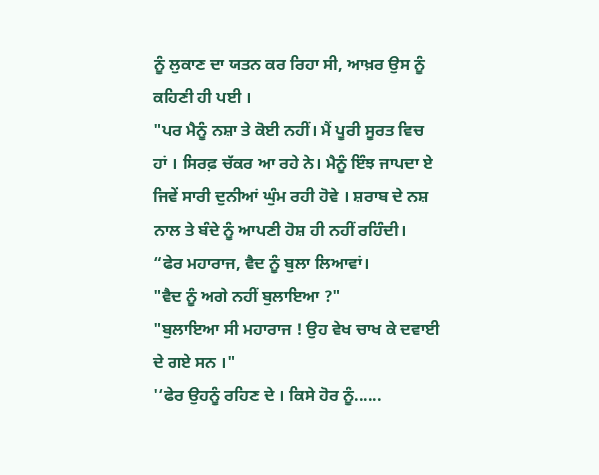ਨੂੰ ਲੁਕਾਣ ਦਾ ਯਤਨ ਕਰ ਰਿਹਾ ਸੀ, ਆਖ਼ਰ ਉਸ ਨੂੰ ਕਹਿਣੀ ਹੀ ਪਈ ।
"ਪਰ ਮੈਨੂੰ ਨਸ਼ਾ ਤੇ ਕੋਈ ਨਹੀਂ। ਮੈਂ ਪੂਰੀ ਸੂਰਤ ਵਿਚ ਹਾਂ । ਸਿਰਫ਼ ਚੱਕਰ ਆ ਰਹੇ ਨੇ। ਮੈਨੂੰ ਇੰਝ ਜਾਪਦਾ ਏ ਜਿਵੇਂ ਸਾਰੀ ਦੁਨੀਆਂ ਘੁੰਮ ਰਹੀ ਹੋਵੇ । ਸ਼ਰਾਬ ਦੇ ਨਸ਼ ਨਾਲ ਤੇ ਬੰਦੇ ਨੂੰ ਆਪਣੀ ਹੋਸ਼ ਹੀ ਨਹੀਂ ਰਹਿੰਦੀ।
“ਫੇਰ ਮਹਾਰਾਜ, ਵੈਦ ਨੂੰ ਬੁਲਾ ਲਿਆਵਾਂ।
"ਵੈਦ ਨੂੰ ਅਗੇ ਨਹੀਂ ਬੁਲਾਇਆ ?"
"ਬੁਲਾਇਆ ਸੀ ਮਹਾਰਾਜ ! ਉਹ ਵੇਖ ਚਾਖ ਕੇ ਦਵਾਈ ਦੇ ਗਏ ਸਨ ।"
'‘ਫੇਰ ਉਹਨੂੰ ਰਹਿਣ ਦੇ । ਕਿਸੇ ਹੋਰ ਨੂੰ......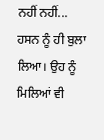ਨਹੀਂ ਨਹੀਂ... ਹਸਨ ਨੂੰ ਹੀ ਬੁਲਾ ਲਿਆ। ਉਹ ਨੂੰ ਮਿਲਿਆਂ ਵੀ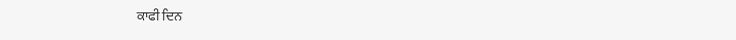ਕਾਫੀ ਦਿਨ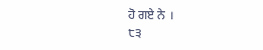ਹੋ ਗਏ ਨੇ ।
੮੩